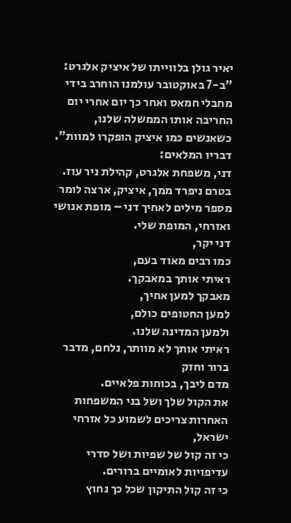יאיר גולן בלווייתו של איציק אלגרט: "ב-7 באוקטובר עולמנו הוחרב בידי מחבלי חמאס ואחר כך יום אחרי יום החריבה אותו הממשלה שלנו, כשאנשים כמו איציק הופקרו למוות".
דבריו המלאים:
דני, משפחת אלגרט, קהילת ניר עוז.
בטרם ניפרד ממך, איציק, ארצה לומר מספר מילים לאחיך דני – מופת אנושי ואזרחי, המופת שלי.
דני יקר,
כמו רבים מאוד בעם,
ראיתי אותך במאבקך.
מאבקך למען אחיך,
למען החטופים כולם,
ולמען המדינה שלנו.
ראיתי אותך לא מוותר, נלחם, מדבר ברור וחזק
מדם ליבך, בכוחות פלאיים.
את הקול שלך ושל בני המשפחות האחרות צריכים לשמוע כל אזרחי ישראל,
כי זה קול של שפיות ושל סדרי עדיפויות לאומיים ברורים.
כי זה קול התיקון שכל כך נחוץ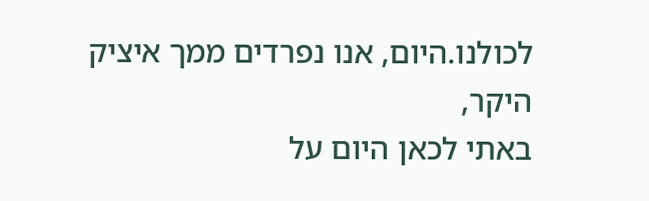לכולנו.היום, אנו נפרדים ממך איציק היקר,
באתי לכאן היום על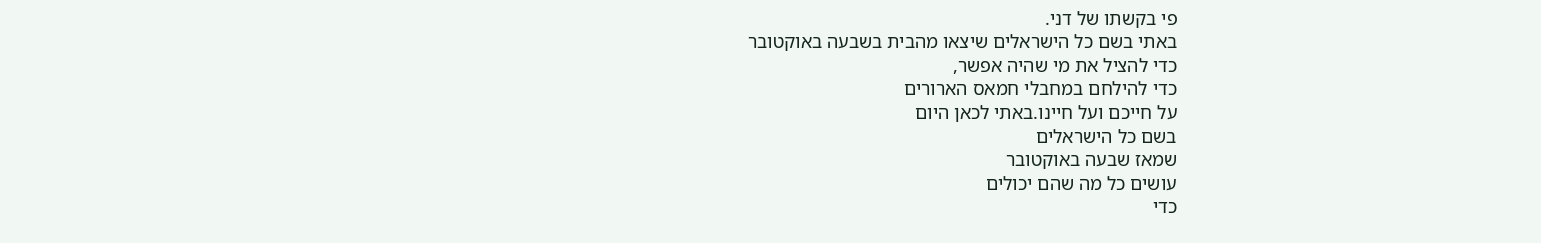פי בקשתו של דני.
באתי בשם כל הישראלים שיצאו מהבית בשבעה באוקטובר
כדי להציל את מי שהיה אפשר,
כדי להילחם במחבלי חמאס הארורים
על חייכם ועל חיינו.באתי לכאן היום
בשם כל הישראלים
שמאז שבעה באוקטובר
עושים כל מה שהם יכולים
כדי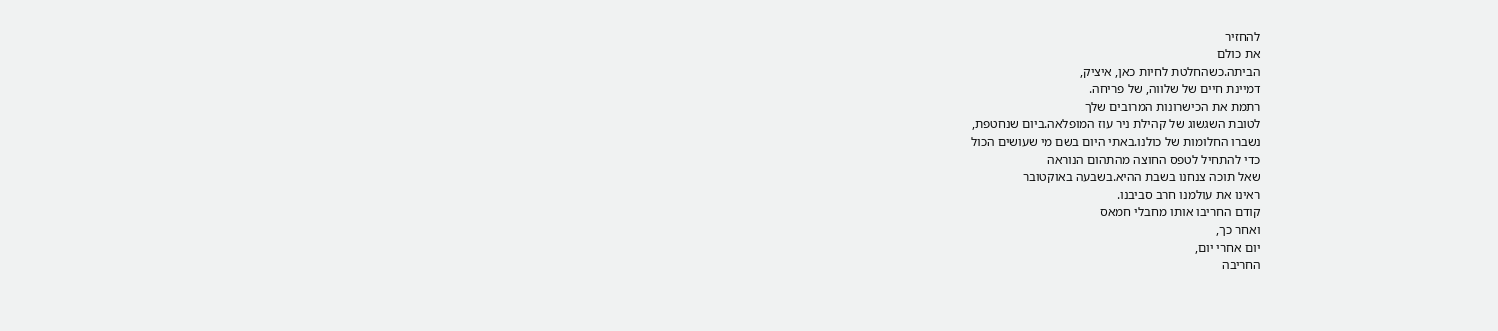להחזיר
את כולם
הביתה.כשהחלטת לחיות כאן, איציק,
דמיינת חיים של שלווה, של פריחה.
רתמת את הכישרונות המרובים שלך
לטובת השגשוג של קהילת ניר עוז המופלאה.ביום שנחטפת,
נשברו החלומות של כולנו.באתי היום בשם מי שעושים הכול
כדי להתחיל לטפס החוצה מהתהום הנוראה
שאל תוכה צנחנו בשבת ההיא.בשבעה באוקטובר
ראינו את עולמנו חרב סביבנו.
קודם החריבו אותו מחבלי חמאס
ואחר כך,
יום אחרי יום,
החריבה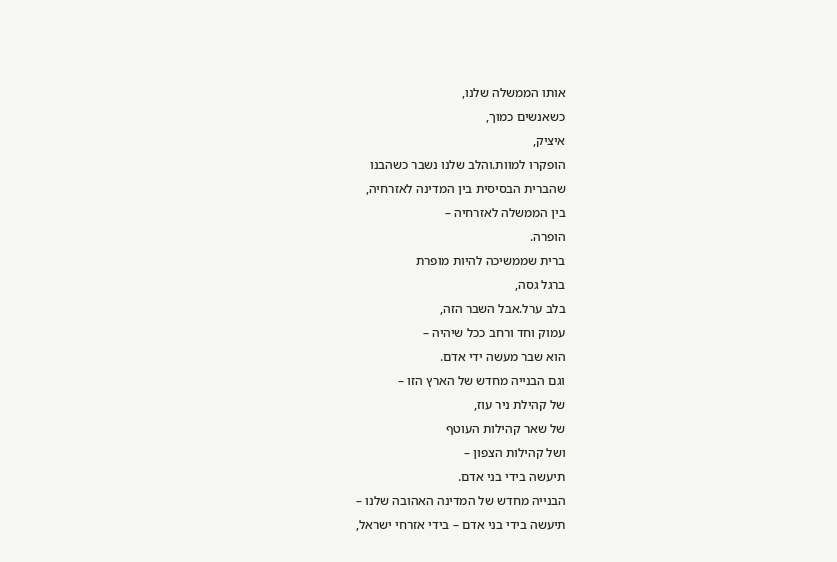אותו הממשלה שלנו,
כשאנשים כמוך,
איציק,
הופקרו למוות.והלב שלנו נשבר כשהבנו
שהברית הבסיסית בין המדינה לאזרחיה,
בין הממשלה לאזרחיה –
הופרה.
ברית שממשיכה להיות מופרת
ברגל גסה,
בלב ערל.אבל השבר הזה,
עמוק וחד ורחב ככל שיהיה –
הוא שבר מעשה ידי אדם.
וגם הבנייה מחדש של הארץ הזו –
של קהילת ניר עוז,
של שאר קהילות העוטף
ושל קהילות הצפון –
תיעשה בידי בני אדם.
הבנייה מחדש של המדינה האהובה שלנו –
תיעשה בידי בני אדם – בידי אזרחי ישראל,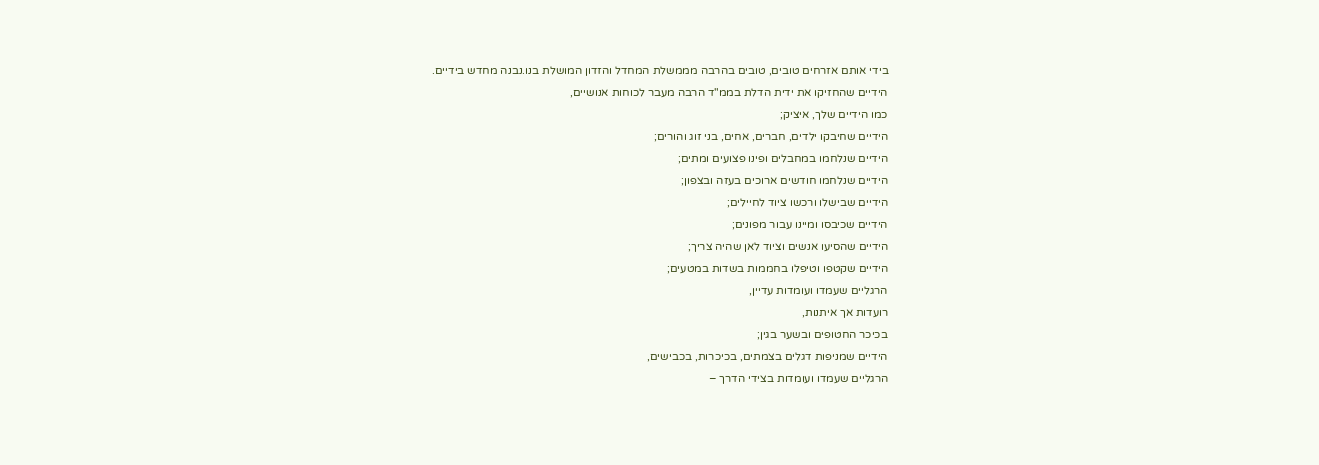בידי אותם אזרחים טובים, טובים בהרבה מממשלת המחדל והזדון המושלת בנו.נבנה מחדש בידיים.
הידיים שהחזיקו את ידית הדלת בממ"ד הרבה מעבר לכוחות אנושיים,
כמו הידיים שלך, איציק;
הידיים שחיבקו ילדים, חברים, אחים, בני זוג והורים;
הידיים שנלחמו במחבלים ופינו פצועים ומתים;
הידיים שנלחמו חודשים ארוכים בעזה ובצפון;
הידיים שבישלו ורכשו ציוד לחיילים;
הידיים שכיבסו ומיינו עבור מפונים;
הידיים שהסיעו אנשים וציוד לאן שהיה צריך;
הידיים שקטפו וטיפלו בחממות בשדות במטעים;
הרגליים שעמדו ועומדות עדיין,
רועדות אך איתנות,
בכיכר החטופים ובשער בגין;
הידיים שמניפות דגלים בצמתים, בכיכרות, בכבישים,
הרגליים שעמדו ועומדות בצידי הדרך –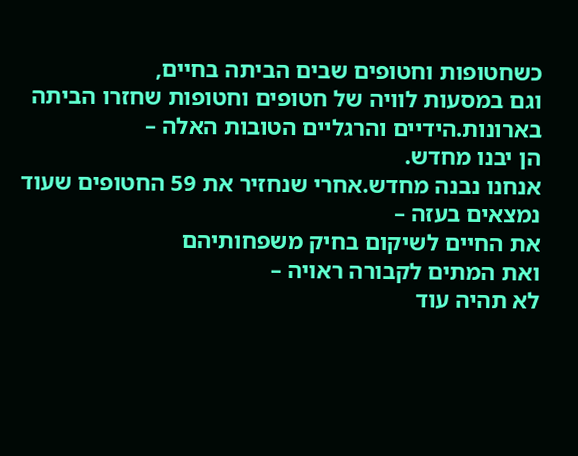כשחטופות וחטופים שבים הביתה בחיים,
וגם במסעות לוויה של חטופים וחטופות שחזרו הביתה בארונות.הידיים והרגליים הטובות האלה –
הן יבנו מחדש.
אנחנו נבנה מחדש.אחרי שנחזיר את 59 החטופים שעוד נמצאים בעזה –
את החיים לשיקום בחיק משפחותיהם
ואת המתים לקבורה ראויה –
לא תהיה עוד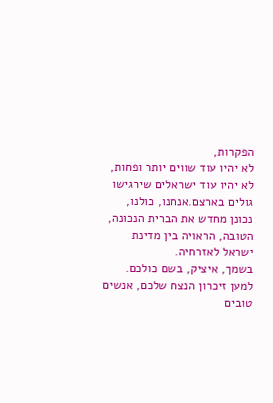הפקרות,
לא יהיו עוד שווים יותר ופחות,
לא יהיו עוד ישראלים שירגישו גולים בארצם.אנחנו, כולנו, נכונן מחדש את הברית הנכונה, הטובה, הראויה בין מדינת ישראל לאזרחיה.
בשמך, איציק, בשם כולכם.
למען זיכרון הנצח שלכם, אנשים טובים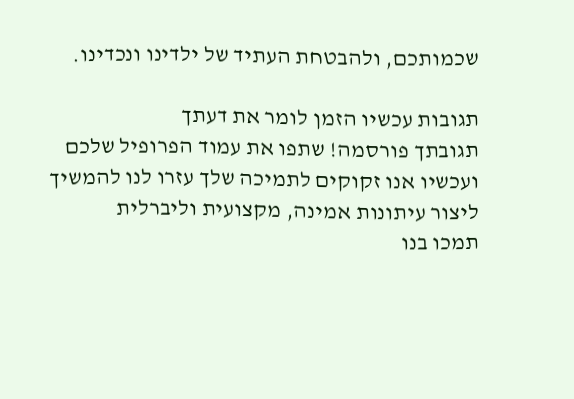שכמותכם, ולהבטחת העתיד של ילדינו ונכדינו.

תגובות עכשיו הזמן לומר את דעתך
תגובתך פורסמה! שתפו את עמוד הפרופיל שלכם
ועכשיו אנו זקוקים לתמיכה שלך עזרו לנו להמשיך ליצור עיתונות אמינה, מקצועית וליברלית
תמכו בנו